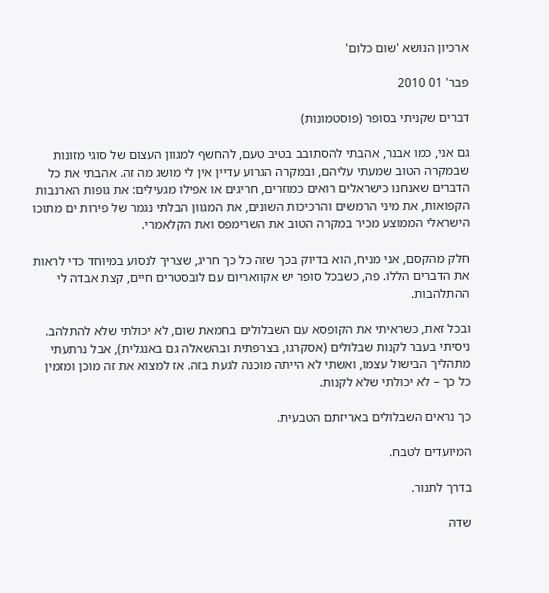ארכיון הנושא 'שום כלום'

פבר' 01 2010

דברים שקניתי בסופר (פוסטמונות)

גם אני, כמו אבנר, אהבתי להסתובב בטיב טעם, להחשף למגוון העצום של סוגי מזונות שבמקרה הטוב שמעתי עליהם, ובמקרה הגרוע עדיין אין לי מושג מה זה. אהבתי את כל הדברים שאנחנו כישראלים רואים כמוזרים, חריגים או אפילו מגעילים: את גופות הארנבות הקפואות, את מיני הרמשים והרכיכות השונים, את המגוון הבלתי נגמר של פירות ים מתוכו הישראלי הממוצע מכיר במקרה הטוב את השרימפס ואת הקלאמרי.

חלק מהקסם, אני מניח, הוא בדיוק בכך שזה כל כך חריג, שצריך לנסוע במיוחד כדי לראות את הדברים הללו. פה, כשבכל סופר יש אקוואריום עם לובסטרים חיים, קצת אבדה לי ההתלהבות.

ובכל זאת, כשראיתי את הקופסא עם השבלולים בחמאת שום, לא יכולתי שלא להתלהב. ניסיתי בעבר לקנות שבלולים (אסקרגו, בצרפתית ובהשאלה גם באנגלית), אבל נרתעתי מתהליך הבישול עצמו, ואשתי לא הייתה מוכנה לגעת בזה. אז למצוא את זה מוכן ומזמין כל כך – לא יכולתי שלא לקנות.

כך נראים השבלולים באריזתם הטבעית.

המיועדים לטבח.

בדרך לתנור.

שדה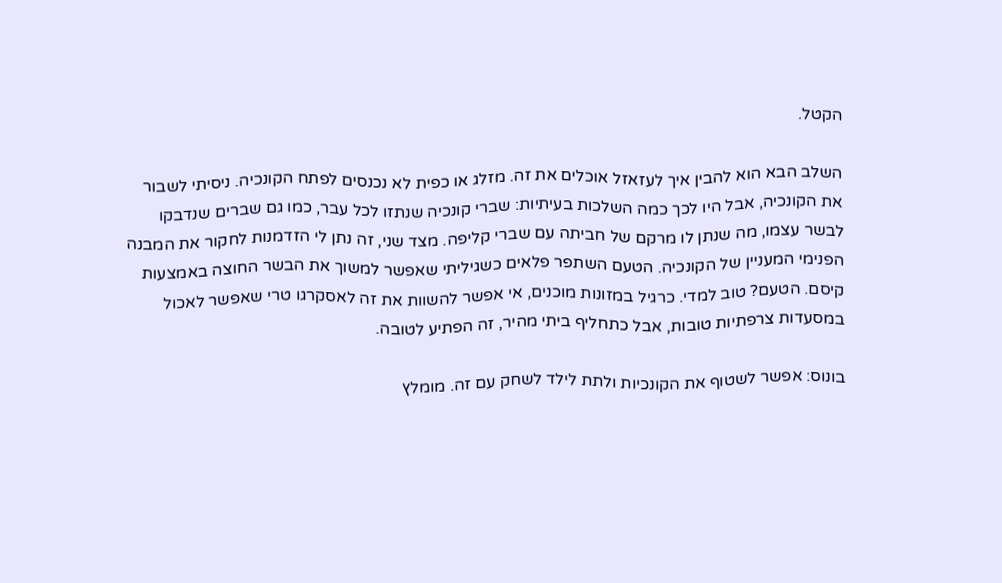הקטל.

השלב הבא הוא להבין איך לעזאזל אוכלים את זה. מזלג או כפית לא נכנסים לפתח הקונכיה. ניסיתי לשבור את הקונכיה, אבל היו לכך כמה השלכות בעיתיות: שברי קונכיה שנתזו לכל עבר, כמו גם שברים שנדבקו לבשר עצמו, מה שנתן לו מרקם של חביתה עם שברי קליפה. מצד שני, זה נתן לי הזדמנות לחקור את המבנה הפנימי המעניין של הקונכיה. הטעם השתפר פלאים כשגיליתי שאפשר למשוך את הבשר החוצה באמצעות קיסם. הטעם? טוב למדי. כרגיל במזונות מוכנים, אי אפשר להשוות את זה לאסקרגו טרי שאפשר לאכול במסעדות צרפתיות טובות, אבל כתחליף ביתי מהיר, זה הפתיע לטובה.

בונוס: אפשר לשטוף את הקונכיות ולתת לילד לשחק עם זה. מומלץ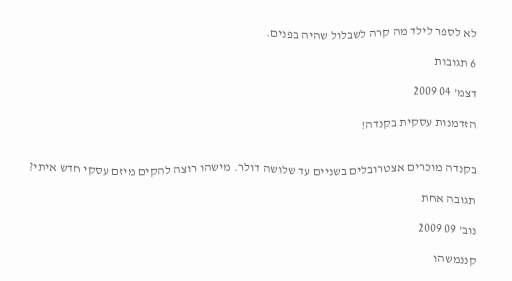לא לספר לילד מה קרה לשבלול שהיה בפנים.

6 תגובות

דצמ' 04 2009

הזדמנות עסקית בקנדה!


בקנדה מוכרים אצטרובלים בשניים עד שלושה דולר. מישהו רוצה להקים מיזם עסקי חדש איתי?

תגובה אחת

נוב' 09 2009

קננמשהו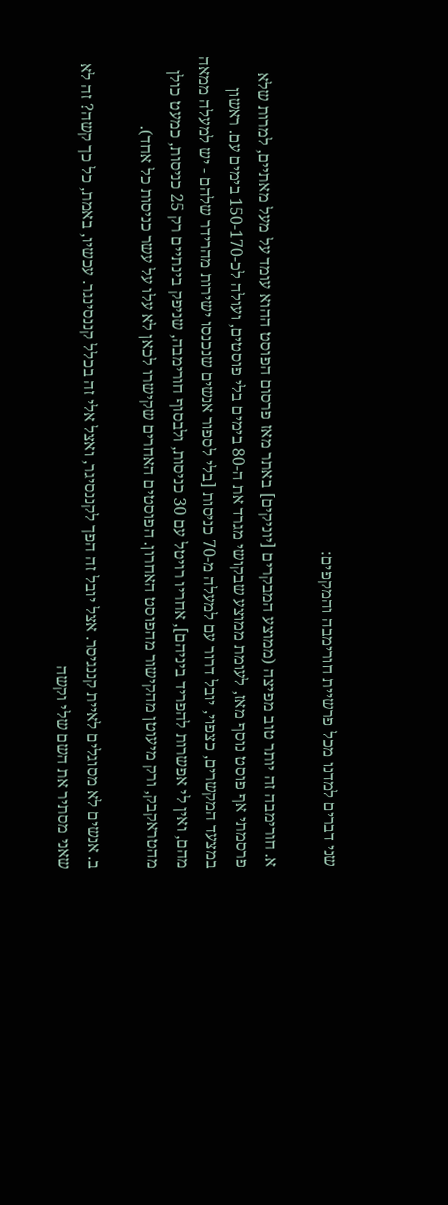שני דברים למדנו מכל פרשיית חורימבה והמקפים:

א. חורימבה זה יותר טוב מפיצה (ממוצע המבקרים [יוניקים] באתר מאז פרסום הפוסט ההוא עומד על מעל מאתיים, למרות שלא פרסמתי אף פוסט נוסף מאז, לעומת ממוצע שבקושי מגרד את ה-80 בימים בלי פוסטים, ועולה לכ-150-170 בימים עם. ראשון במצעד המקשרים, כצפוי, יובל דרור עם למעלה מ-70 כניסות [בלי לספור אנשים שנכנסו ישירות מהרידר שלהם - יש למעלה ממאה מהם, ואין לי אפשרות להפריד ביניהם], אחריו רויטל עם 30 כניסות, ולבסוף חורימבה, שניפק בינתיים רק 25 כניסות, כמעט כולן מהטראקבק, ורק מיעוטן מהקישור מהפוסט האחרון. הפוסטים האחרים שקישרו לכאן לא עלו על עשר כניסות כל אחד).

ב. אנשים לא מסוגלים לאיית קננגיסר. אצל יובל זה הפך לקננסיגר, ואצל אלי זה בכלל קננסינגר. עכשיו, באמת, כל כך קשה? זה לא שאני מסתיר את השם שלי וקשה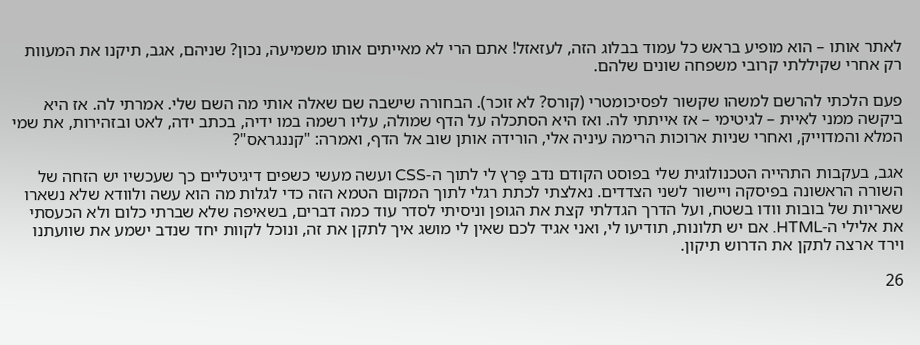לאתר אותו – הוא מופיע בראש כל עמוד בבלוג הזה, לעזאזל! אתם הרי לא מאייתים אותו משמיעה, נכון? שניהם, אגב, תיקנו את המעוות רק אחרי שקיללתי קרובי משפחה שונים שלהם.

פעם הלכתי להרשם למשהו שקשור לפסיכומטרי (קורס? לא זוכר). הבחורה שישבה שם שאלה אותי מה השם שלי. אמרתי לה. אז היא ביקשה ממני לאיית – לגיטימי – אז אייתתי לה. ואז היא הסתכלה על הדף שמולה, עליו רשמה במו ידיה, בכתב ידה, לאט ובזהירות, את שמי המלא והמדוייק, ואחרי שניות ארוכות הרימה עיניה אלי, הורידה אותן שוב אל הדף, ואמרה: "קננגראס"?

אגב, בעקבות התהייה הטכנולוגית שלי בפוסט הקודם נדב פָּרץ לי לתוך ה-CSS ועשה מעשי כשפים דיגיטליים כך שעכשיו יש הזחה של השורה הראשונה בפיסקה ויישור לשני הצדדים. נאלצתי לכתת רגלי לתוך המקום הטמא הזה כדי לגלות מה הוא עשה ולוודא שלא נשארו שאריות של בובות וודו בשטח, ועל הדרך הגדלתי קצת את הגופן וניסיתי לסדר עוד כמה דברים, בשאיפה שלא שברתי כלום ולא הכעסתי את אלילי ה-HTML. אם יש תלונות, תודיעו לי, ואני אגיד לכם שאין לי מושג איך לתקן את זה, ונוכל לקוות יחד שנדב ישמע את שוועתנו וירד ארצה לתקן את הדרוש תיקון.

26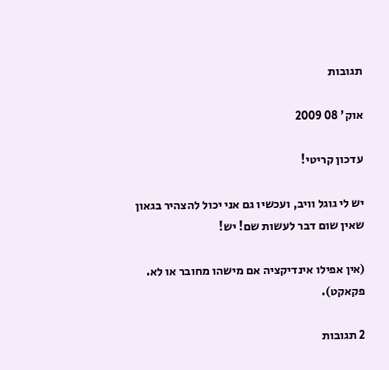תגובות

אוק' 08 2009

עדכון קריטי!

יש לי גוגל וויב, ועכשיו גם אני יכול להצהיר בגאון שאין שום דבר לעשות שם! יש!

(אין אפילו אינדיקציה אם מישהו מחובר או לא. פקאקט).

2 תגובות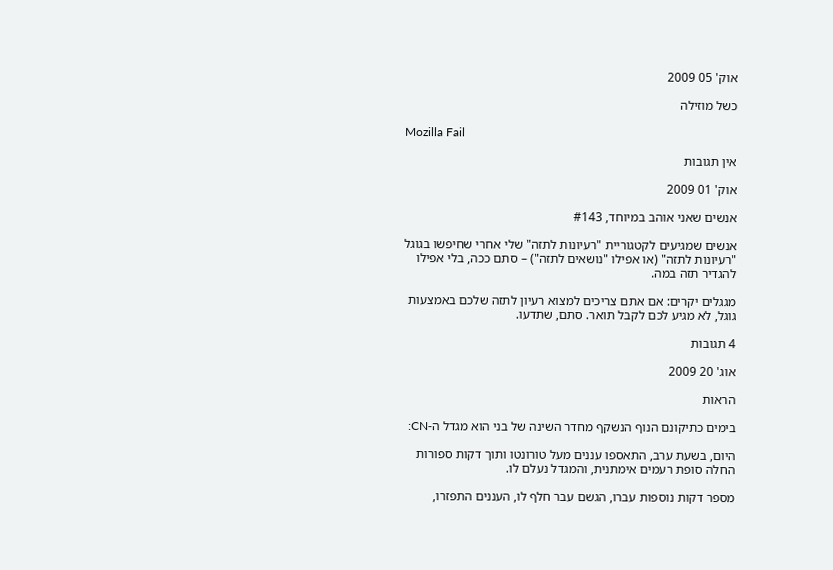אוק' 05 2009

כשל מוזילה

Mozilla Fail

אין תגובות

אוק' 01 2009

אנשים שאני אוהב במיוחד, #143

אנשים שמגיעים לקטגוריית "רעיונות לתזה" שלי אחרי שחיפשו בגוגל "רעיונות לתזה" (או אפילו "נושאים לתזה") – סתם ככה, בלי אפילו להגדיר תזה במה.

מגגלים יקרים: אם אתם צריכים למצוא רעיון לתזה שלכם באמצעות גוגל, לא מגיע לכם לקבל תואר. סתם, שתדעו.

4 תגובות

אוג' 20 2009

הראות

בימים כתיקונם הנוף הנשקף מחדר השינה של בני הוא מגדל ה-CN:

היום, בשעת ערב, התאספו עננים מעל טורונטו ותוך דקות ספורות החלה סופת רעמים אימתנית, והמגדל נעלם לו.

מספר דקות נוספות עברו, הגשם עבר חלף לו, העננים התפזרו,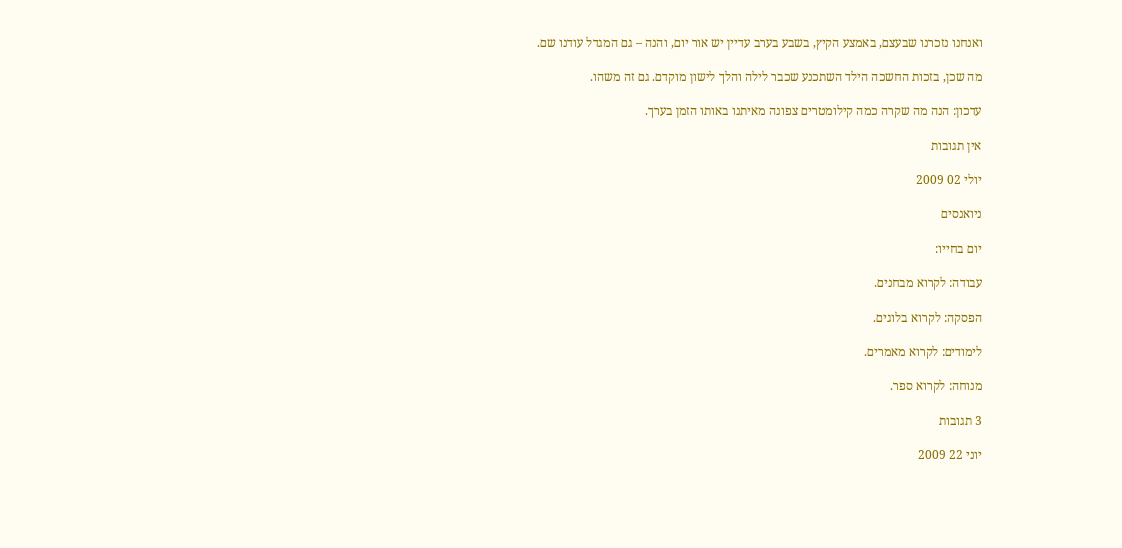ואנחנו נזכרנו שבעצם, באמצע הקיץ, בשבע בערב עדיין יש אור יום, והנה – גם המגדל עודנו שם.

מה שכן, בזכות החשכה הילד השתכנע שכבר לילה והלך לישון מוקדם. גם זה משהו.

עדכון: הנה מה שקרה כמה קילומטרים צפונה מאיתנו באותו הזמן בערך.

אין תגובות

יולי 02 2009

ניואנסים

יום בחייו:

עבודה: לקרוא מבחנים.

הפסקה: לקרוא בלוגים.

לימודים: לקרוא מאמרים.

מנוחה: לקרוא ספר.

3 תגובות

יוני 22 2009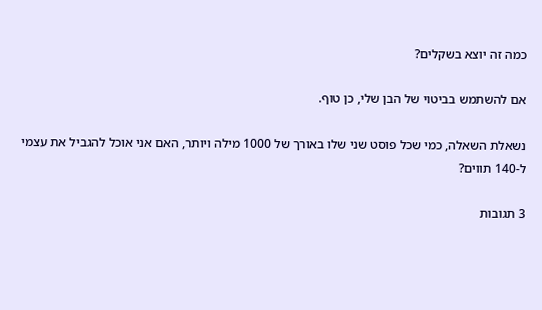כמה זה יוצא בשקלים?

אם להשתמש בביטוי של הבן שלי, כן טוף.

נשאלת השאלה, כמי שכל פוסט שני שלו באורך של 1000 מילה ויותר, האם אני אוכל להגביל את עצמי ל-140 תווים?

3 תגובות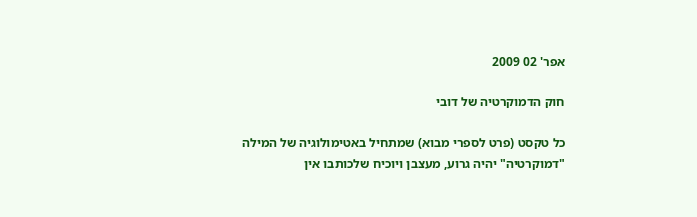אפר' 02 2009

חוק הדמוקרטיה של דובי

כל טקסט (פרט לספרי מבוא) שמתחיל באטימולוגיה של המילה "דמוקרטיה" יהיה גרוע, מעצבן ויוכיח שלכותבו אין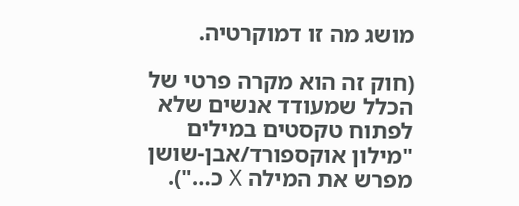מושג מה זו דמוקרטיה.

(חוק זה הוא מקרה פרטי של הכלל שמעודד אנשים שלא לפתוח טקסטים במילים "מילון אוקספורד/אבן-שושן מפרש את המילה X כ…").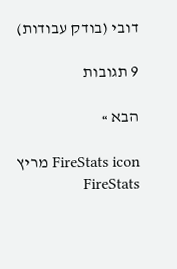דובי (בודק עבודות)

9 תגובות

הבא »

FireStats icon מריץ FireStats